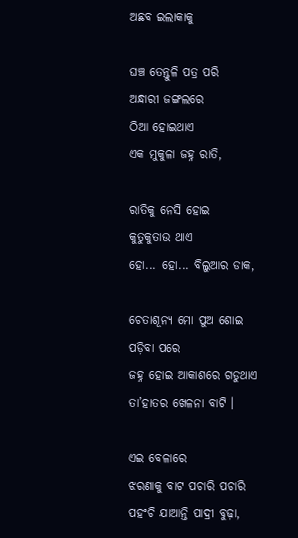ଅଛବ ଇଲାକାକୁ

ଘଞ୍ଚ ତେନ୍ତୁଳି ପତ୍ର ପରି
ଅନ୍ଧାରୀ ଜଙ୍ଗଲରେ
ଠିଆ ହୋଇଥାଏ
ଏକ ମୁକୁଳା ଜହ୍ନ ରାତି,

ରାତିକୁ ନେସି ହୋଇ
କୁତୁକୁତାଉ ଥାଏ
ହୋ... ହୋ... ବିଲୁଆର ଡାକ,

ଚେତାଶୂନ୍ୟ ମୋ ପୁଅ ଶୋଇ ପଡ଼ିବା ପରେ
ଜହ୍ନ ହୋଇ ଆକାଶରେ ଗଡୁଥାଏ
ତା’ହାତର ଖେଳନା ବାଟି ।

ଏଇ ବେଳାରେ
ଝରଣାକୁ ବାଟ ପଚାରି ପଚାରି
ପହଂଚି ଯାଆନ୍ତି ପାଦ୍ରୀ ବୁଢ଼ା,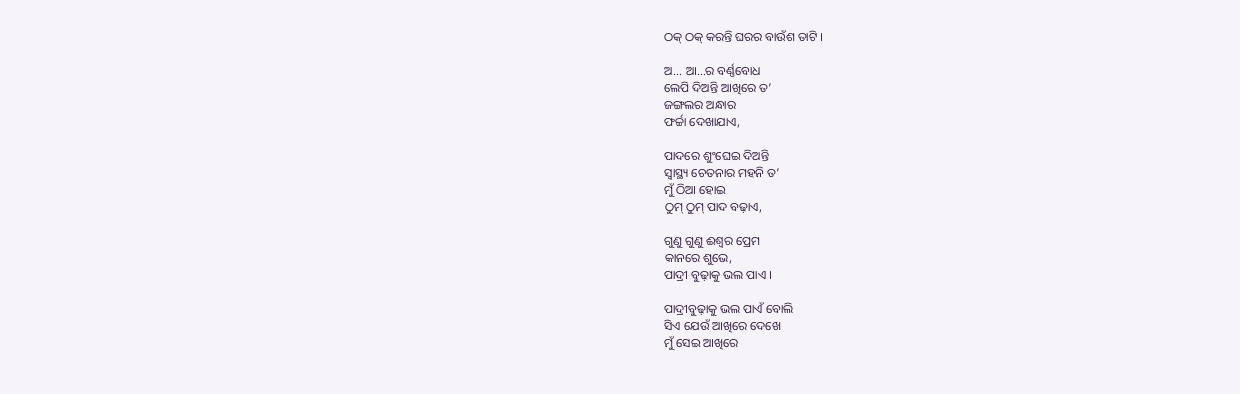ଠକ୍ ଠକ୍ କରନ୍ତି ଘରର ବାଉଁଶ ତାଟି ।

ଅ... ଆ...ର ବର୍ଣ୍ଣବୋଧ
ଲେପି ଦିଅନ୍ତି ଆଖିରେ ତ’
ଜଙ୍ଗଲର ଅନ୍ଧାର
ଫର୍ଚ୍ଚା ଦେଖାଯାଏ,

ପାଦରେ ଶୁଂଘେଇ ଦିଅନ୍ତି
ସ୍ୱାସ୍ଥ୍ୟ ଚେତନାର ମହନି ତ’
ମୁଁ ଠିଆ ହୋଇ
ଠୁମ୍ ଠୁମ୍ ପାଦ ବଢ଼ାଏ,

ଗୁଣୁ ଗୁଣୁ ଈଶ୍ୱର ପ୍ରେମ
କାନରେ ଶୁଭେ,
ପାଦ୍ରୀ ବୁଢ଼ାକୁ ଭଲ ପାଏ ।

ପାଦ୍ରୀବୁଢ଼ାକୁ ଭଲ ପାଏଁ ବୋଲି
ସିଏ ଯେଉଁ ଆଖିରେ ଦେଖେ
ମୁଁ ସେଇ ଆଖିରେ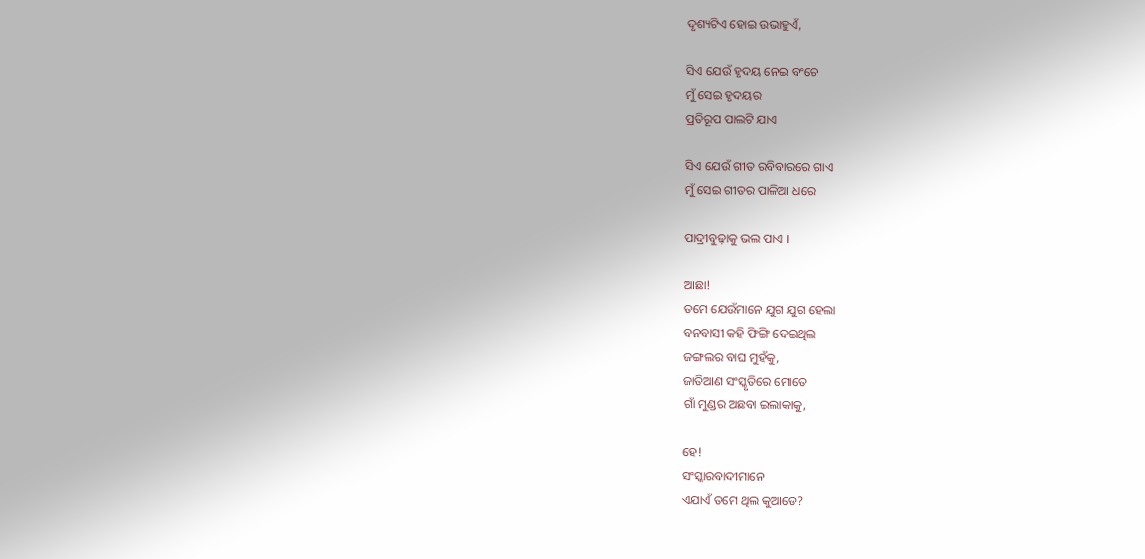ଦୃଶ୍ୟଟିଏ ହୋଇ ଉଭାହୁଏଁ,

ସିଏ ଯେଉଁ ହୃଦୟ ନେଇ ବଂଚେ
ମୁଁ ସେଇ ହୃଦୟର
ପ୍ରତିରୂପ ପାଲଟି ଯାଏ

ସିଏ ଯେଉଁ ଗୀତ ରବିବାରରେ ଗାଏ
ମୁଁ ସେଇ ଗୀତର ପାଳିଆ ଧରେ

ପାଦ୍ରୀବୁଢ଼ାକୁ ଭଲ ପାଏ ।

ଆଛା!
ତମେ ଯେଉଁମାନେ ଯୁଗ ଯୁଗ ହେଲା
ବନବାସୀ କହି ଫିଙ୍ଗି ଦେଇଥିଲ
ଜଙ୍ଗଲର ବାଘ ମୁହଁକୁ,
ଜାତିଆଣ ସଂସ୍କୃତିରେ ମୋତେ
ଗାଁ ମୁଣ୍ଡର ଅଛବା ଇଲାକାକୁ,

ହେ!
ସଂସ୍କାରବାଦୀମାନେ
ଏଯାଏଁ ତମେ ଥିଲ କୁଆଡେ?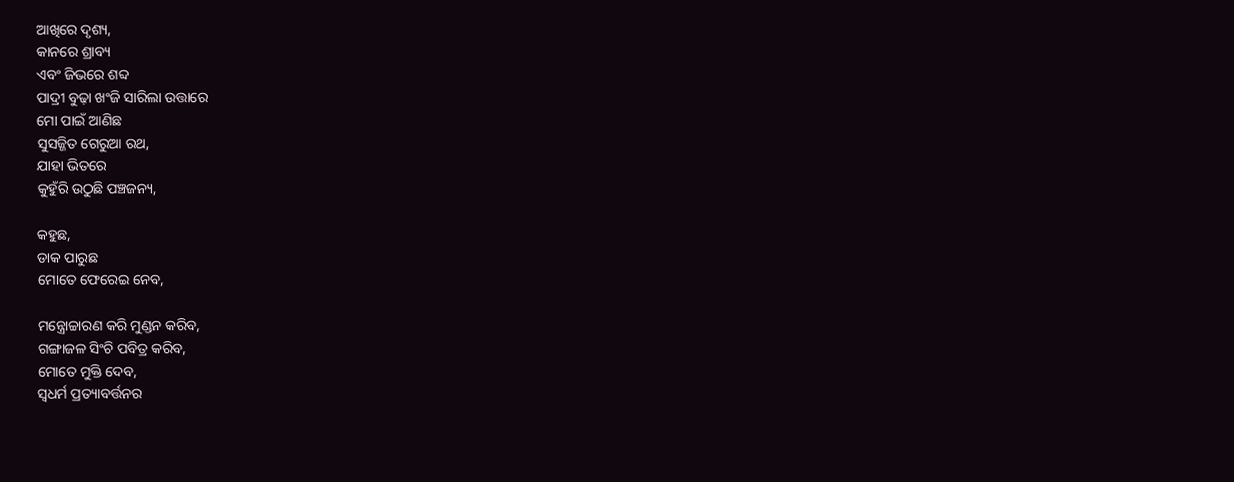ଆଖିରେ ଦୃଶ୍ୟ,
କାନରେ ଶ୍ରାବ୍ୟ
ଏବଂ ଜିଭରେ ଶବ୍ଦ
ପାଦ୍ରୀ ବୁଢ଼ା ଖଂଜି ସାରିଲା ଉତ୍ତାରେ
ମୋ ପାଇଁ ଆଣିଛ
ସୁସଜ୍ଜିତ ଗେରୁଆ ରଥ,
ଯାହା ଭିତରେ
କୁହୁଁରି ଉଠୁଛି ପଞ୍ଚଜନ୍ୟ,

କହୁଛ,
ଡାକ ପାରୁଛ
ମୋତେ ଫେରେଇ ନେବ,

ମନ୍ତ୍ରୋଚ୍ଚାରଣ କରି ମୁଣ୍ଡନ କରିବ,
ଗଙ୍ଗାଜଳ ସିଂଚି ପବିତ୍ର କରିବ,
ମୋତେ ମୁକ୍ତି ଦେବ,
ସ୍ୱଧର୍ମ ପ୍ରତ୍ୟାବର୍ତ୍ତନର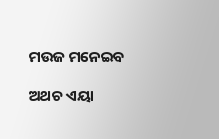ମଉଜ ମନେଇବ

ଅଥଚ ଏୟା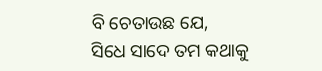ବି ଚେତାଉଛ ଯେ,
ସିଧେ ସାଦେ ତମ କଥାକୁ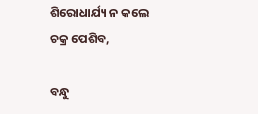ଶିରୋଧାର୍ଯ୍ୟ ନ କଲେ
ଚକ୍ର ପେଶିବ,

ବନ୍ଧୁ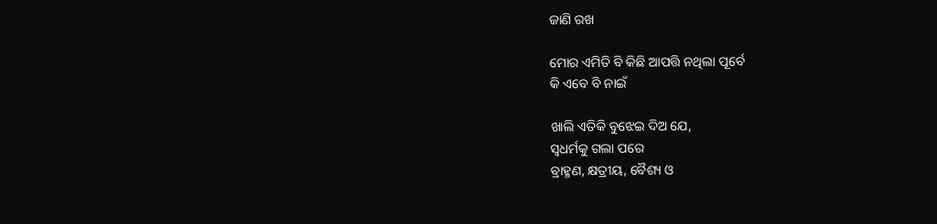ଜାଣି ରଖ

ମୋର ଏମିତି ବି କିଛି ଆପତ୍ତି ନଥିଲା ପୂର୍ବେ
କି ଏବେ ବି ନାଇଁ

ଖାଲି ଏତିକି ବୁଝେଇ ଦିଅ ଯେ,
ସ୍ୱଧର୍ମକୁ ଗଲା ପରେ
ବ୍ରାହ୍ମଣ, କ୍ଷତ୍ରୀୟ, ବୈଶ୍ୟ ଓ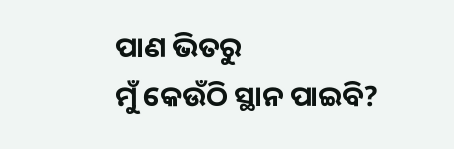ପାଣ ଭିତରୁ
ମୁଁ କେଉଁଠି ସ୍ଥାନ ପାଇବି?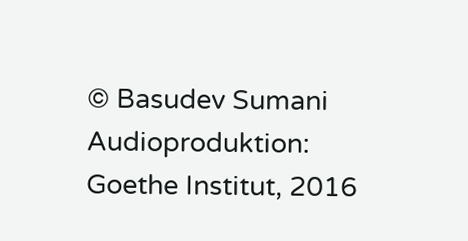© Basudev Sumani
Audioproduktion: Goethe Institut, 2016